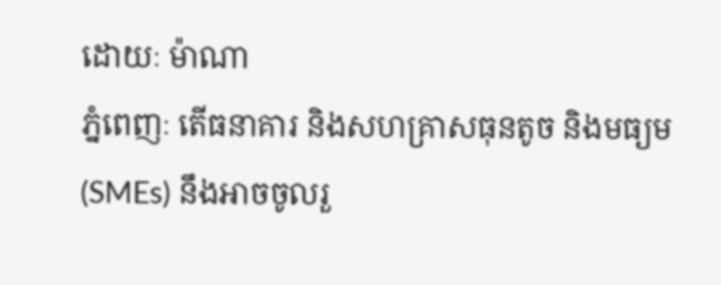ដោយៈ ម៉ាណា
ភ្នំពេញៈ តើធនាគារ និងសហគ្រាសធុនតូច និងមធ្យម(SMEs) នឹងអាចចូលរួ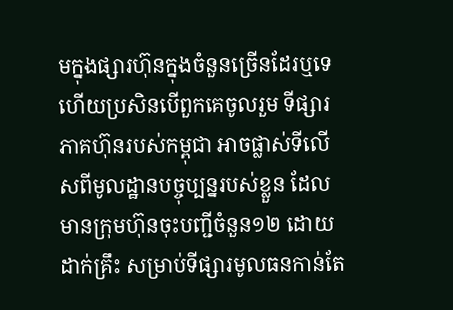មក្នុងផ្សារហ៊ុនក្នុងចំនួនច្រើនដែរឬទេ ហើយប្រសិនបើពួកគេចូលរួម ទីផ្សារភាគហ៊ុនរបស់កម្ពុជា អាចផ្លាស់ទីលើសពីមូលដ្ឋានបច្ចុប្បន្នរបស់ខ្លួន ដែលមានក្រុមហ៊ុនចុះបញ្ជីចំនួន១២ ដោយដាក់គ្រឹះ សម្រាប់ទីផ្សារមូលធនកាន់តែ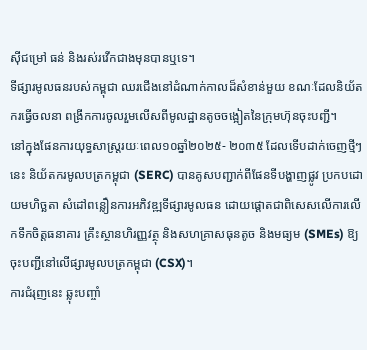ស៊ីជម្រៅ ធន់ និងរស់រវើកជាងមុនបានឬទេ។
ទីផ្សារមូលធនរបស់កម្ពុជា ឈរជើងនៅដំណាក់កាលដ៏សំខាន់មួយ ខណៈដែលនិយ័តករធ្វើចលនា ពង្រីកការចូលរួមលើសពីមូលដ្ឋានតូចចង្អៀតនៃក្រុមហ៊ុនចុះបញ្ជី។
នៅក្នុងផែនការយុទ្ធសាស្ត្ររយៈពេល១០ឆ្នាំ២០២៥- ២០៣៥ ដែលទើបដាក់ចេញថ្មីៗនេះ និយ័តករមូលបត្រកម្ពុជា (SERC) បានគូសបញ្ជាក់ពីផែនទីបង្ហាញផ្លូវ ប្រកបដោយមហិច្ឆតា សំដៅពន្លឿនការអភិវឌ្ឍទីផ្សារមូលធន ដោយផ្តោតជាពិសេសលើការលើកទឹកចិត្តធនាគារ គ្រឹះស្ថានហិរញ្ញវត្ថុ និងសហគ្រាសធុនតូច និងមធ្យម (SMEs) ឱ្យចុះបញ្ជីនៅលើផ្សារមូលបត្រកម្ពុជា (CSX)។
ការជំរុញនេះ ឆ្លុះបញ្ចាំ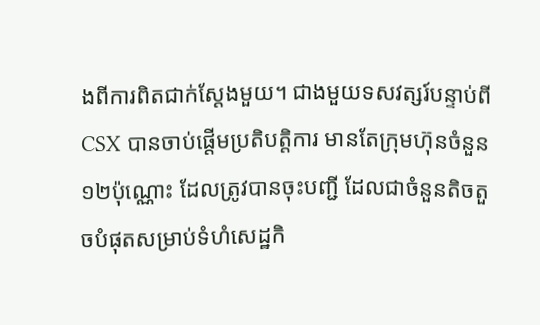ងពីការពិតជាក់ស្តែងមួយ។ ជាងមួយទសវត្សរ៍បន្ទាប់ពីCSX បានចាប់ផ្តើមប្រតិបត្តិការ មានតែក្រុមហ៊ុនចំនួន១២ប៉ុណ្ណោះ ដែលត្រូវបានចុះបញ្ជី ដែលជាចំនួនតិចតួចបំផុតសម្រាប់ទំហំសេដ្ឋកិ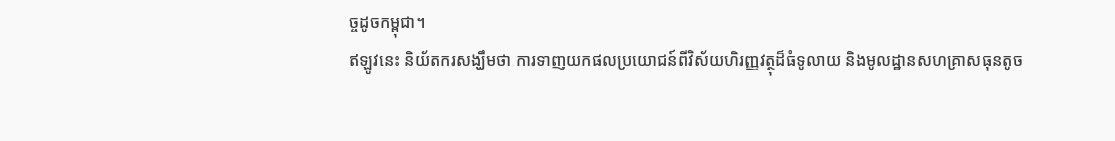ច្ចដូចកម្ពុជា។
ឥឡូវនេះ និយ័តករសង្ឃឹមថា ការទាញយកផលប្រយោជន៍ពីវិស័យហិរញ្ញវត្ថុដ៏ធំទូលាយ និងមូលដ្ឋានសហគ្រាសធុនតូច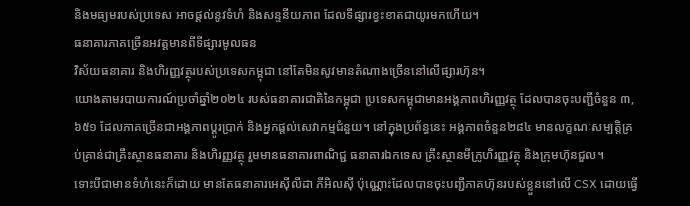និងមធ្យមរបស់ប្រទេស អាចផ្តល់នូវទំហំ និងសន្ទនីយភាព ដែលទីផ្សារខ្វះខាតជាយូរមកហើយ។
ធនាគារភាគច្រើនអវត្តមានពីទីផ្សារមូលធន
វិស័យធនាគារ និងហិរញ្ញវត្ថុរបស់ប្រទេសកម្ពុជា នៅតែមិនសូវមានតំណាងច្រើននៅលើផ្សារហ៊ុន។
យោងតាមរបាយការណ៍ប្រចាំឆ្នាំ២០២៤ របស់ធនាគារជាតិនៃកម្ពុជា ប្រទេសកម្ពុជាមានអង្គភាពហិរញ្ញវត្ថុ ដែលបានចុះបញ្ជីចំនួន ៣,៦៥១ ដែលភាគច្រើនជាអង្គភាពប្តូរប្រាក់ និងអ្នកផ្តល់សេវាកម្មជំនួយ។ នៅក្នុងប្រព័ន្ធនេះ អង្គភាពចំនួន២៨៤ មានលក្ខណៈសម្បត្តិគ្រប់គ្រាន់ជាគ្រឹះស្ថានធនាគារ និងហិរញ្ញវត្ថុ រួមមានធនាគារពាណិជ្ជ ធនាគារឯកទេស គ្រឹះស្ថានមីក្រូហិរញ្ញវត្ថុ និងក្រុមហ៊ុនជួល។
ទោះបីជាមានទំហំនេះក៏ដោយ មានតែធនាគារអេស៊ីលីដា ភីអិលស៊ី ប៉ុណ្ណោះដែលបានចុះបញ្ជីភាគហ៊ុនរបស់ខ្លួននៅលើ CSX ដោយធ្វើ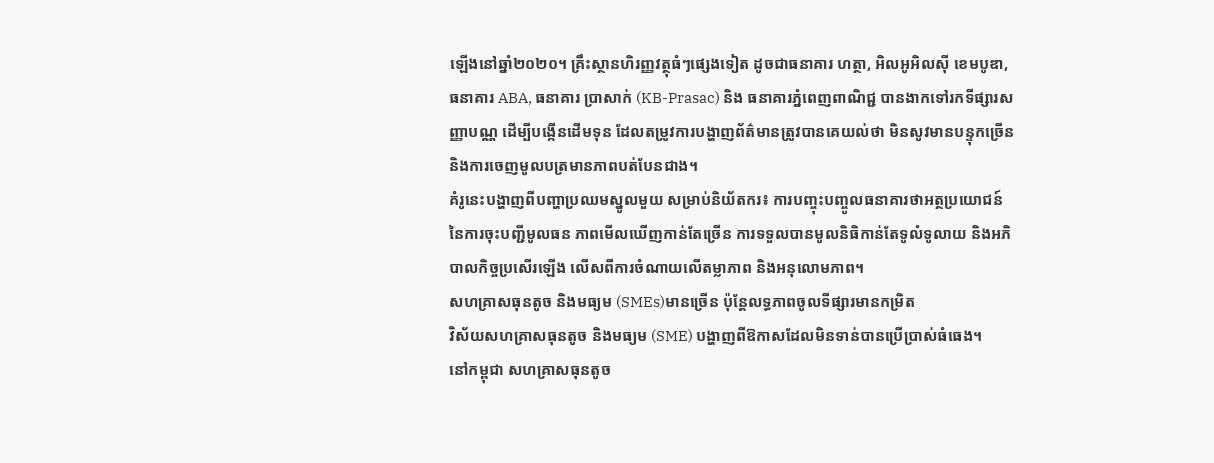ឡើងនៅឆ្នាំ២០២០។ គ្រឹះស្ថានហិរញ្ញវត្ថុធំៗផ្សេងទៀត ដូចជាធនាគារ ហត្ថា, អិលអូអិលស៊ី ខេមបូឌា, ធនាគារ ABA, ធនាគារ ប្រាសាក់ (KB-Prasac) និង ធនាគារភ្នំពេញពាណិជ្ជ បានងាកទៅរកទីផ្សារសញ្ញាបណ្ណ ដើម្បីបង្កើនដើមទុន ដែលតម្រូវការបង្ហាញព័ត៌មានត្រូវបានគេយល់ថា មិនសូវមានបន្ទុកច្រើន និងការចេញមូលបត្រមានភាពបត់បែនជាង។
គំរូនេះបង្ហាញពីបញ្ហាប្រឈមស្នូលមួយ សម្រាប់និយ័តករ៖ ការបញ្ចុះបញ្ចូលធនាគារថាអត្ថប្រយោជន៍ នៃការចុះបញ្ជីមូលធន ភាពមើលឃើញកាន់តែច្រើន ការទទួលបានមូលនិធិកាន់តែទូលំទូលាយ និងអភិបាលកិច្ចប្រសើរឡើង លើសពីការចំណាយលើតម្លាភាព និងអនុលោមភាព។
សហគ្រាសធុនតូច និងមធ្យម (SMEs)មានច្រើន ប៉ុន្តែលទ្ធភាពចូលទីផ្សារមានកម្រិត
វិស័យសហគ្រាសធុនតូច និងមធ្យម (SME) បង្ហាញពីឱកាសដែលមិនទាន់បានប្រើប្រាស់ធំធេង។
នៅកម្ពុជា សហគ្រាសធុនតូច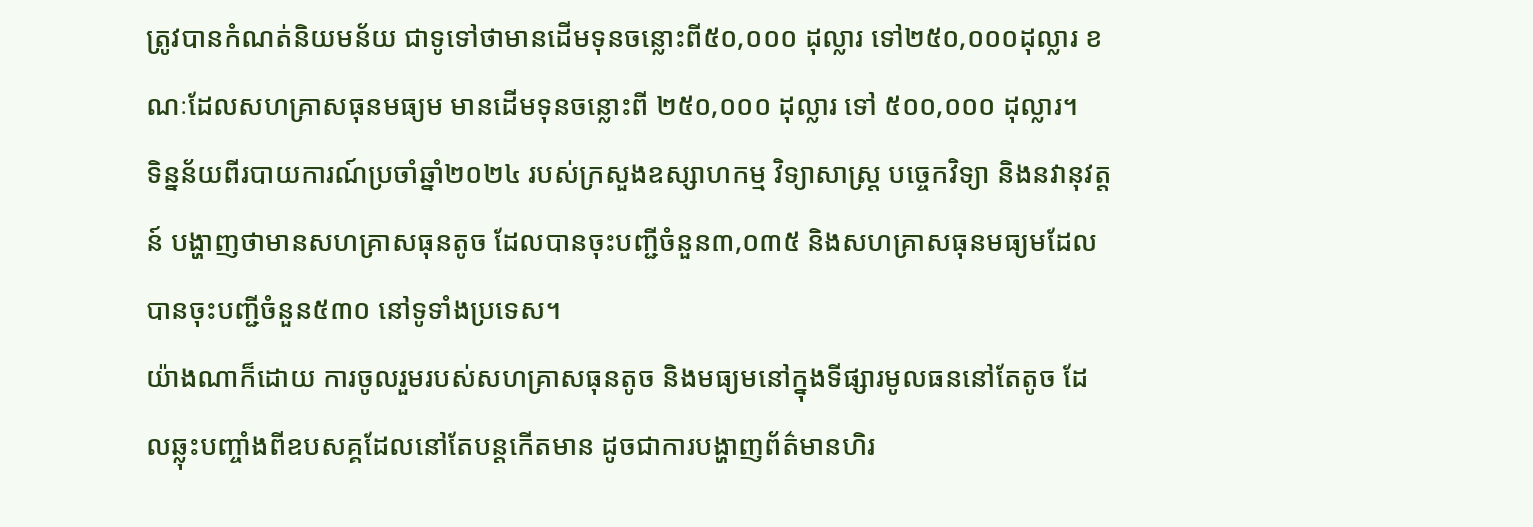ត្រូវបានកំណត់និយមន័យ ជាទូទៅថាមានដើមទុនចន្លោះពី៥០,០០០ ដុល្លារ ទៅ២៥០,០០០ដុល្លារ ខណៈដែលសហគ្រាសធុនមធ្យម មានដើមទុនចន្លោះពី ២៥០,០០០ ដុល្លារ ទៅ ៥០០,០០០ ដុល្លារ។
ទិន្នន័យពីរបាយការណ៍ប្រចាំឆ្នាំ២០២៤ របស់ក្រសួងឧស្សាហកម្ម វិទ្យាសាស្ត្រ បច្ចេកវិទ្យា និងនវានុវត្តន៍ បង្ហាញថាមានសហគ្រាសធុនតូច ដែលបានចុះបញ្ជីចំនួន៣,០៣៥ និងសហគ្រាសធុនមធ្យមដែលបានចុះបញ្ជីចំនួន៥៣០ នៅទូទាំងប្រទេស។
យ៉ាងណាក៏ដោយ ការចូលរួមរបស់សហគ្រាសធុនតូច និងមធ្យមនៅក្នុងទីផ្សារមូលធននៅតែតូច ដែលឆ្លុះបញ្ចាំងពីឧបសគ្គដែលនៅតែបន្តកើតមាន ដូចជាការបង្ហាញព័ត៌មានហិរ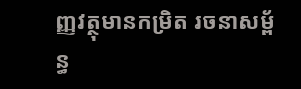ញ្ញវត្ថុមានកម្រិត រចនាសម្ព័ន្ធ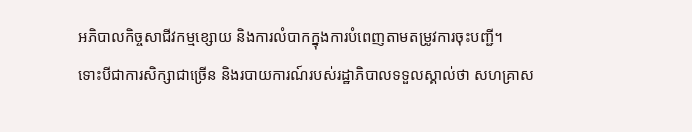អភិបាលកិច្ចសាជីវកម្មខ្សោយ និងការលំបាកក្នុងការបំពេញតាមតម្រូវការចុះបញ្ជី។
ទោះបីជាការសិក្សាជាច្រើន និងរបាយការណ៍របស់រដ្ឋាភិបាលទទួលស្គាល់ថា សហគ្រាស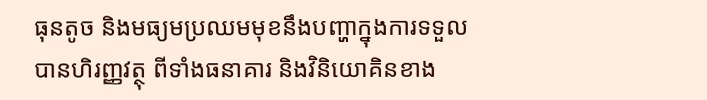ធុនតូច និងមធ្យមប្រឈមមុខនឹងបញ្ហាក្នុងការទទួលបានហិរញ្ញវត្ថុ ពីទាំងធនាគារ និងវិនិយោគិនខាង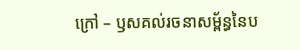ក្រៅ – ឫសគល់រចនាសម្ព័ន្ធនៃប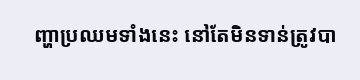ញ្ហាប្រឈមទាំងនេះ នៅតែមិនទាន់ត្រូវបា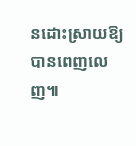នដោះស្រាយឱ្យបានពេញលេញ៕